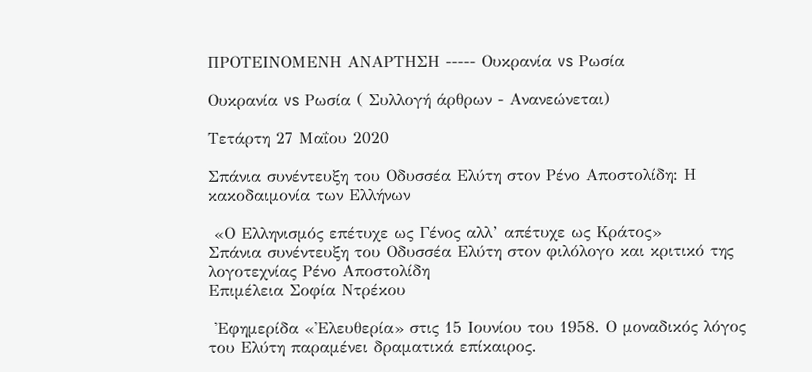ΠΡΟΤΕΙΝΟΜΕΝΗ ΑΝΑΡΤΗΣΗ ----- Ουκρανία vs Ρωσία

Ουκρανία vs Ρωσία ( Συλλογή άρθρων - Ανανεώνεται)

Τετάρτη 27 Μαΐου 2020

Σπάνια συνέντευξη του Οδυσσέα Ελύτη στον Ρένο Αποστολίδη: Η κακοδαιμονία των Ελλήνων

 «Ο Ελληνισμός επέτυχε ως Γένος αλλ’ απέτυχε ως Κράτος»
Σπάνια συνέντευξη του Οδυσσέα Ελύτη στον φιλόλογο και κριτικό της λογοτεχνίας Ρένο Αποστολίδη
Επιμέλεια Σοφία Ντρέκου

 Ἐφημερίδα «Ἐλευθερία» στις 15 Ιουνίου του 1958. Ο μοναδικός λόγος του Ελύτη παραμένει δραματικά επίκαιρος.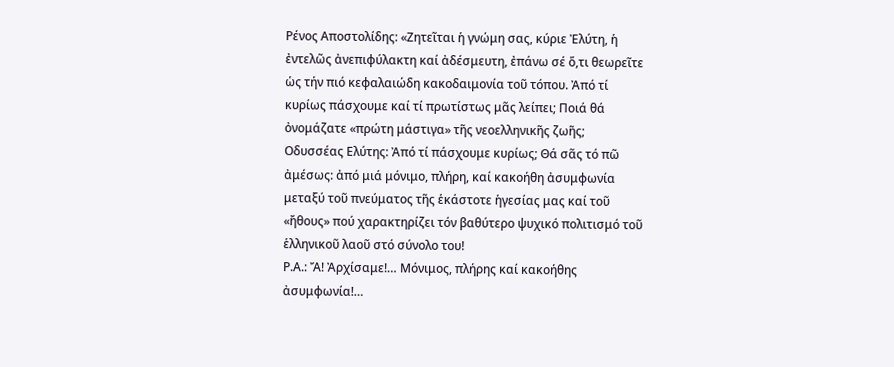Ρένος Αποστολίδης: «Ζητεῖται ἡ γνώμη σας, κύριε Ἐλύτη, ἡ ἐντελῶς ἀνεπιφύλακτη καί ἀδέσμευτη, ἐπάνω σέ ὅ,τι θεωρεῖτε ὡς τήν πιό κεφαλαιώδη κακοδαιμονία τοῦ τόπου. Ἀπό τί κυρίως πάσχουμε καί τί πρωτίστως μᾶς λείπει; Ποιά θά ὀνομάζατε «πρώτη μάστιγα» τῆς νεοελληνικῆς ζωῆς;
Οδυσσέας Ελύτης: Ἀπό τί πάσχουμε κυρίως; Θά σᾶς τό πῶ ἀμέσως: ἀπό μιά μόνιμο, πλήρη, καί κακοήθη ἀσυμφωνία μεταξύ τοῦ πνεύματος τῆς ἑκάστοτε ἡγεσίας μας καί τοῦ «ἤθους» πού χαρακτηρίζει τόν βαθύτερο ψυχικό πολιτισμό τοῦ ἑλληνικοῦ λαοῦ στό σύνολο του!
Ρ.Α.: Ἄ! Ἀρχίσαμε!… Μόνιμος, πλήρης καί κακοήθης ἀσυμφωνία!…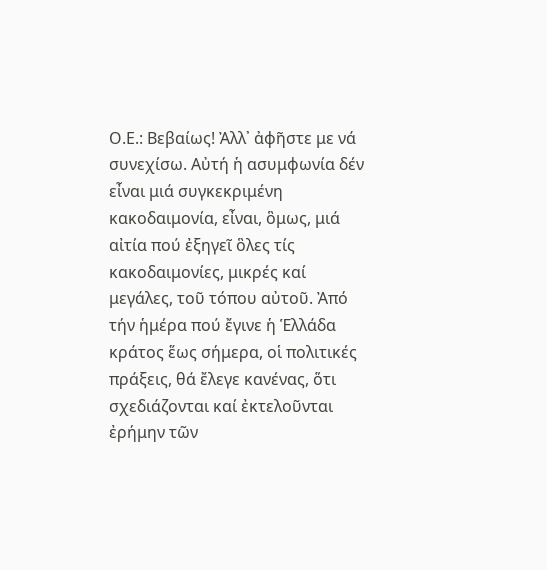Ο.Ε.: Βεβαίως! Ἀλλ᾿ ἀφῆστε με νά συνεχίσω. Αὐτή ἡ ασυμφωνία δέν εἶναι μιά συγκεκριμένη κακοδαιμονία, εἶναι, ὃμως, μιά αἰτία πού ἐξηγεῖ ὃλες τίς κακοδαιμονίες, μικρές καί μεγάλες, τοῦ τόπου αὐτοῦ. Ἀπό τήν ἡμέρα πού ἔγινε ἡ Ἑλλάδα κράτος ἕως σήμερα, οἱ πολιτικές πράξεις, θά ἔλεγε κανένας, ὅτι σχεδιάζονται καί ἐκτελοῦνται ἐρήμην τῶν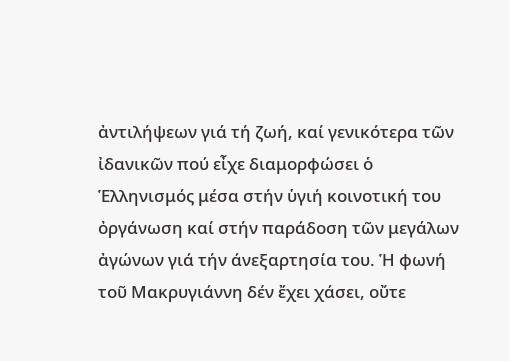ἀντιλήψεων γιά τή ζωή, καί γενικότερα τῶν ἰδανικῶν πού εἶχε διαμορφώσει ὁ Ἑλληνισμός μέσα στήν ὑγιή κοινοτική του ὀργάνωση καί στήν παράδοση τῶν μεγάλων ἀγώνων γιά τήν άνεξαρτησία του. Ἡ φωνή τοῦ Μακρυγιάννη δέν ἔχει χάσει, οὔτε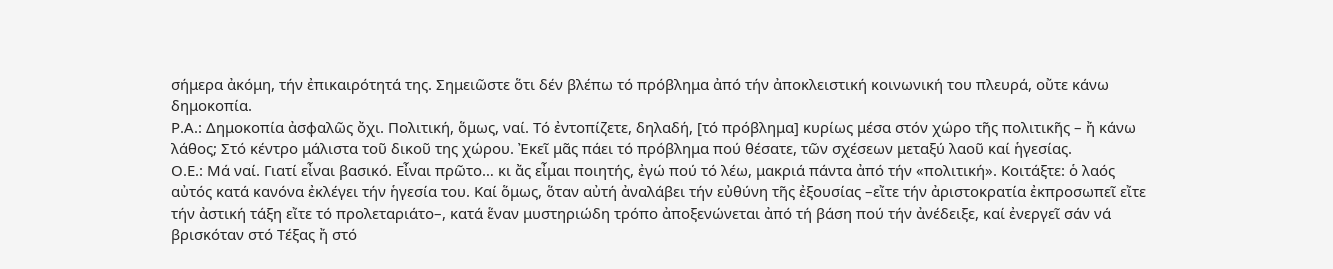σήμερα ἀκόμη, τήν ἐπικαιρότητά της. Σημειῶστε ὅτι δέν βλέπω τό πρόβλημα ἀπό τήν ἀποκλειστική κοινωνική του πλευρά, οὔτε κάνω δημοκοπία.
Ρ.Α.: Δημοκοπία ἀσφαλῶς ὄχι. Πολιτική, ὅμως, ναί. Τό ἐντοπίζετε, δηλαδή, [τό πρόβλημα] κυρίως μέσα στόν χώρο τῆς πολιτικῆς – ἤ κάνω λάθος; Στό κέντρο μάλιστα τοῦ δικοῦ της χώρου. Ἐκεῖ μᾶς πάει τό πρόβλημα πού θέσατε, τῶν σχέσεων μεταξύ λαοῦ καί ἡγεσίας.
Ο.Ε.: Μά ναί. Γιατί εἶναι βασικό. Εἶναι πρῶτο… κι ἄς εἶμαι ποιητής, ἐγώ πού τό λέω, μακριά πάντα ἀπό τήν «πολιτική». Κοιτάξτε: ὁ λαός αὐτός κατά κανόνα ἐκλέγει τήν ἡγεσία του. Καί ὅμως, ὅταν αὐτή ἀναλάβει τήν εὐθύνη τῆς ἐξουσίας –εἴτε τήν ἀριστοκρατία ἐκπροσωπεῖ εἴτε τήν ἀστική τάξη εἴτε τό προλεταριάτο–, κατά ἕναν μυστηριώδη τρόπο ἀποξενώνεται ἀπό τή βάση πού τήν ἀνέδειξε, καί ἐνεργεῖ σάν νά βρισκόταν στό Τέξας ἤ στό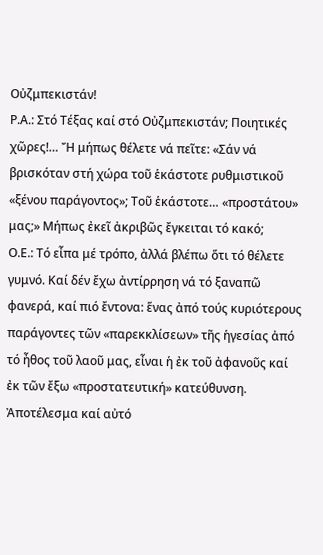Οὐζμπεκιστάν!
Ρ.Α.: Στό Τέξας καί στό Οὐζμπεκιστάν; Ποιητικές χῶρες!… Ἤ μήπως θέλετε νά πεῖτε: «Σάν νά βρισκόταν στή χώρα τοῦ ἑκάστοτε ρυθμιστικοῦ «ξένου παράγοντος»; Τοῦ ἑκάστοτε… «προστάτου» μας;» Μήπως ἐκεῖ ἀκριβῶς ἔγκειται τό κακό;
Ο.Ε.: Τό εἶπα μέ τρόπο, ἀλλά βλέπω ὅτι τό θέλετε γυμνό. Καί δέν ἔχω ἀντίρρηση νά τό ξαναπῶ φανερά, καί πιό ἔντονα: ἕνας ἀπό τούς κυριότερους παράγοντες τῶν «παρεκκλίσεων» τῆς ἡγεσίας ἀπό τό ἦθος τοῦ λαοῦ μας, εἶναι ἡ ἐκ τοῦ ἀφανοῦς καί ἐκ τῶν ἔξω «προστατευτική» κατεύθυνση. Ἀποτέλεσμα καί αὐτό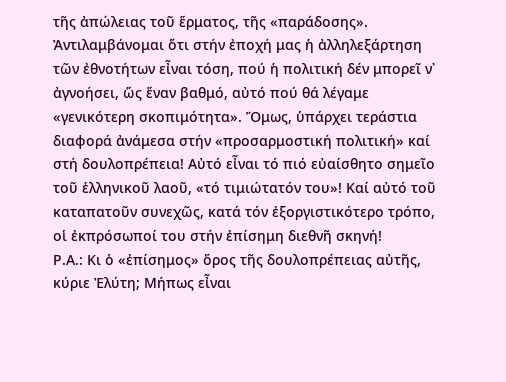τῆς ἀπώλειας τοῦ ἕρματος, τῆς «παράδοσης». Ἀντιλαμβάνομαι ὅτι στήν ἐποχή μας ἡ ἀλληλεξάρτηση τῶν ἐθνοτήτων εἶναι τόση, πού ἡ πολιτική δέν μπορεῖ ν᾿ ἀγνοήσει, ὥς ἕναν βαθμό, αὐτό πού θά λέγαμε «γενικότερη σκοπιμότητα». Ὅμως, ὑπάρχει τεράστια διαφορά ἀνάμεσα στήν «προσαρμοστική πολιτική» καί στή δουλοπρέπεια! Αὐτό εἶναι τό πιό εὐαίσθητο σημεῖο τοῦ ἑλληνικοῦ λαοῦ, «τό τιμιώτατόν του»! Καί αὐτό τοῦ καταπατοῦν συνεχῶς, κατά τόν ἐξοργιστικότερο τρόπο, οἱ ἐκπρόσωποί του στήν ἐπίσημη διεθνῆ σκηνή!
Ρ.Α.: Κι ὁ «ἐπίσημος» ὅρος τῆς δουλοπρέπειας αὐτῆς, κύριε Ἐλύτη; Μήπως εἶναι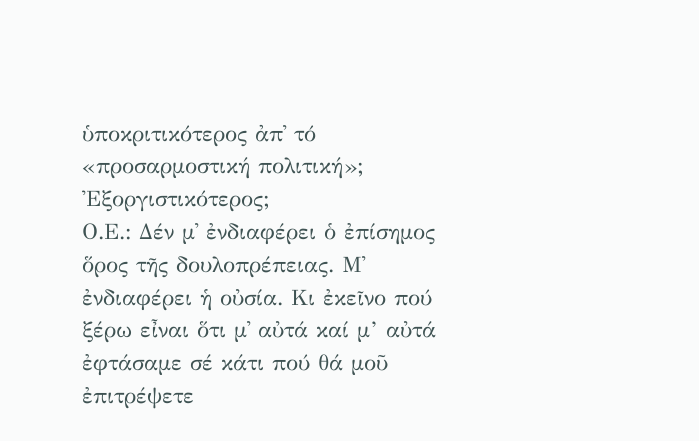ὑποκριτικότερος ἀπ᾿ τό «προσαρμοστική πολιτική»; Ἐξοργιστικότερος;
Ο.Ε.: Δέν μ᾿ ἐνδιαφέρει ὁ ἐπίσημος ὅρος τῆς δουλοπρέπειας. Μ᾿ ἐνδιαφέρει ἡ οὐσία. Κι ἐκεῖνο πού ξέρω εἶναι ὅτι μ᾿ αὐτά καί μ’ αὐτά ἐφτάσαμε σέ κάτι πού θά μοῦ ἐπιτρέψετε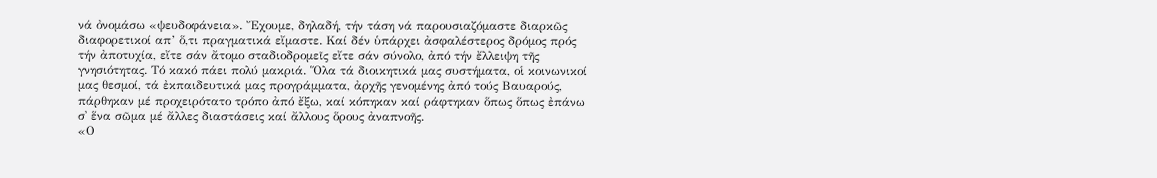νά ὀνομάσω «ψευδοφάνεια». Ἔχουμε, δηλαδή, τήν τάση νά παρουσιαζόμαστε διαρκῶς διαφορετικοί απ’ ὅ,τι πραγματικά εἴμαστε. Καί δέν ὑπάρχει ἀσφαλέστερος δρόμος πρός τήν ἀποτυχία, εἴτε σάν ἄτομο σταδιοδρομεῖς εἴτε σάν σύνολο, ἀπό τήν ἔλλειψη τῆς γνησιότητας. Τό κακό πάει πολύ μακριά. Ὅλα τά διοικητικά μας συστήματα, οἱ κοινωνικοί μας θεσμοί, τά ἐκπαιδευτικά μας προγράμματα, ἀρχῆς γενομένης ἀπό τούς Βαυαρούς, πάρθηκαν μέ προχειρότατο τρόπο ἀπό ἔξω, καί κόπηκαν καί ράφτηκαν ὅπως ὅπως ἐπάνω σ᾿ ἕνα σῶμα μέ ἄλλες διαστάσεις καί ἄλλους ὅρους ἀναπνοῆς.
«Ο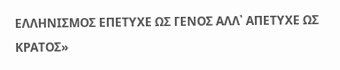ΕΛΛΗΝΙΣΜΟΣ ΕΠΕΤΥΧΕ ΩΣ ΓΕΝΟΣ ΑΛΛ᾿ ΑΠΕΤΥΧΕ ΩΣ ΚΡΑΤΟΣ»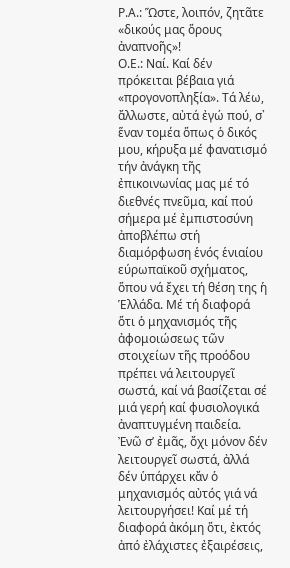Ρ.Α.: Ὥστε, λοιπόν, ζητᾶτε «δικούς μας ὅρους ἀναπνοῆς»!
Ο.Ε.: Ναί. Καί δέν πρόκειται βέβαια γιά «προγονοπληξία». Τά λέω, ἄλλωστε, αὐτά ἐγώ πού, σ᾿ ἕναν τομέα ὅπως ὁ δικός μου, κήρυξα μέ φανατισμό τήν ἀνάγκη τῆς ἐπικοινωνίας μας μέ τό διεθνές πνεῦμα, καί πού σήμερα μέ ἐμπιστοσύνη ἀποβλέπω στή διαμόρφωση ἑνός ἑνιαίου εύρωπαϊκοῦ σχήματος, ὅπου νά ἔχει τή θέση της ἡ Ἑλλάδα. Μέ τή διαφορά ὅτι ὁ μηχανισμός τῆς ἀφομοιώσεως τῶν στοιχείων τῆς προόδου πρέπει νά λειτουργεῖ σωστά, καί νά βασίζεται σέ μιά γερή καί φυσιολογικά ἀναπτυγμένη παιδεία.
Ἐνῶ σ’ ἐμᾶς, ὄχι μόνον δέν λειτουργεῖ σωστά, ἀλλά δέν ὑπάρχει κἄν ὁ μηχανισμός αὐτός γιά νά λειτουργήσει! Καί μέ τή διαφορά ἀκόμη ὅτι, ἐκτός ἀπό ἐλάχιστες ἐξαιρέσεις,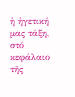ἡ ἡγετική μας τάξη, στό κεφάλαιο τῆς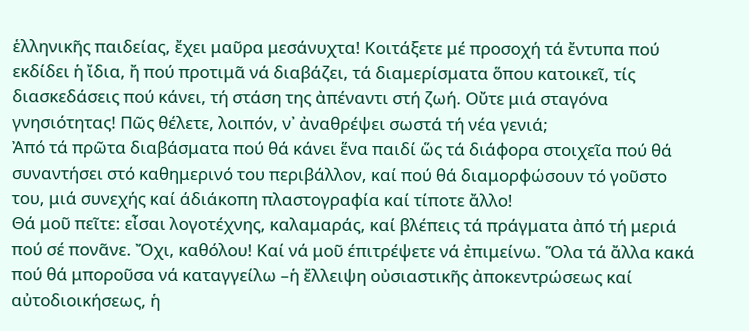ἑλληνικῆς παιδείας, ἔχει μαῦρα μεσάνυχτα! Κοιτάξετε μέ προσοχή τά ἔντυπα πού εκδίδει ἡ ἴδια, ἤ πού προτιμᾶ νά διαβάζει, τά διαμερίσματα ὅπου κατοικεῖ, τίς διασκεδάσεις πού κάνει, τή στάση της ἀπέναντι στή ζωή. Οὔτε μιά σταγόνα γνησιότητας! Πῶς θέλετε, λοιπόν, ν᾿ ἀναθρέψει σωστά τή νέα γενιά;
Ἀπό τά πρῶτα διαβάσματα πού θά κάνει ἕνα παιδί ὥς τά διάφορα στοιχεῖα πού θά συναντήσει στό καθημερινό του περιβάλλον, καί πού θά διαμορφώσουν τό γοῦστο του, μιά συνεχής καί άδιάκοπη πλαστογραφία καί τίποτε ἄλλο!
Θά μοῦ πεῖτε: εἶσαι λογοτέχνης, καλαμαράς, καί βλέπεις τά πράγματα ἀπό τή μεριά πού σέ πονᾶνε. Ὄχι, καθόλου! Καί νά μοῦ έπιτρέψετε νά ἐπιμείνω. Ὅλα τά ἄλλα κακά πού θά μποροῦσα νά καταγγείλω –ἡ ἔλλειψη οὐσιαστικῆς ἀποκεντρώσεως καί αὐτοδιοικήσεως, ἡ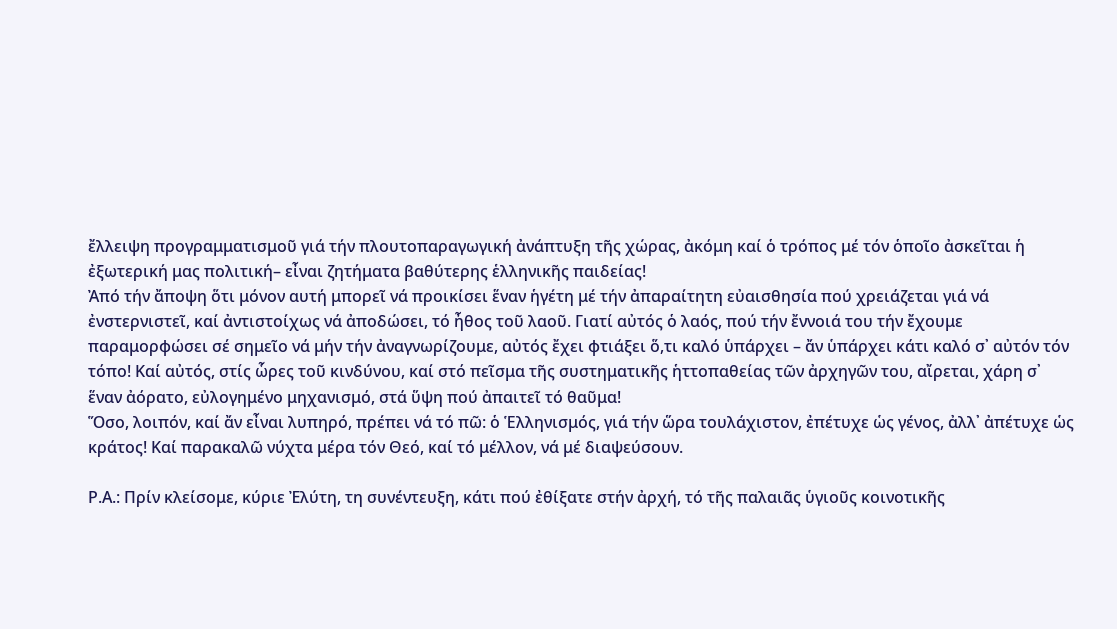ἔλλειψη προγραμματισμοῦ γιά τήν πλουτοπαραγωγική ἀνάπτυξη τῆς χώρας, ἀκόμη καί ὁ τρόπος μέ τόν ὁποῖο ἀσκεῖται ἡ ἐξωτερική μας πολιτική– εἶναι ζητήματα βαθύτερης ἑλληνικῆς παιδείας!
Ἀπό τήν ἄποψη ὅτι μόνον αυτή μπορεῖ νά προικίσει ἕναν ἡγέτη μέ τήν ἀπαραίτητη εὐαισθησία πού χρειάζεται γιά νά ἐνστερνιστεῖ, καί ἀντιστοίχως νά ἀποδώσει, τό ἦθος τοῦ λαοῦ. Γιατί αὐτός ὁ λαός, πού τήν ἔννοιά του τήν ἔχουμε παραμορφώσει σέ σημεῖο νά μήν τήν ἀναγνωρίζουμε, αὐτός ἔχει φτιάξει ὅ,τι καλό ὑπάρχει – ἄν ὑπάρχει κάτι καλό σ᾿ αὐτόν τόν τόπο! Καί αὐτός, στίς ὧρες τοῦ κινδύνου, καί στό πεῖσμα τῆς συστηματικῆς ἡττοπαθείας τῶν ἀρχηγῶν του, αἴρεται, χάρη σ᾿ ἕναν ἀόρατο, εὐλογημένο μηχανισμό, στά ὕψη πού ἀπαιτεῖ τό θαῦμα!
Ὅσο, λοιπόν, καί ἄν εἶναι λυπηρό, πρέπει νά τό πῶ: ὁ Ἑλληνισμός, γιά τήν ὥρα τουλάχιστον, ἐπέτυχε ὡς γένος, ἀλλ᾿ ἀπέτυχε ὡς κράτος! Καί παρακαλῶ νύχτα μέρα τόν Θεό, καί τό μέλλον, νά μέ διαψεύσουν.

Ρ.Α.: Πρίν κλείσομε, κύριε Ἐλύτη, τη συνέντευξη, κάτι πού ἐθίξατε στήν ἀρχή, τό τῆς παλαιᾶς ὑγιοῦς κοινοτικῆς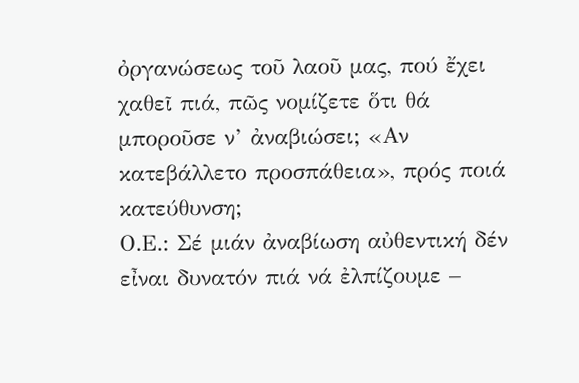ὀργανώσεως τοῦ λαοῦ μας, πού ἔχει χαθεῖ πιά, πῶς νομίζετε ὅτι θά μποροῦσε ν’ ἀναβιώσει; «Αν κατεβάλλετο προσπάθεια», πρός ποιά κατεύθυνση;
Ο.Ε.: Σέ μιάν ἀναβίωση αὐθεντική δέν εἶναι δυνατόν πιά νά ἐλπίζουμε –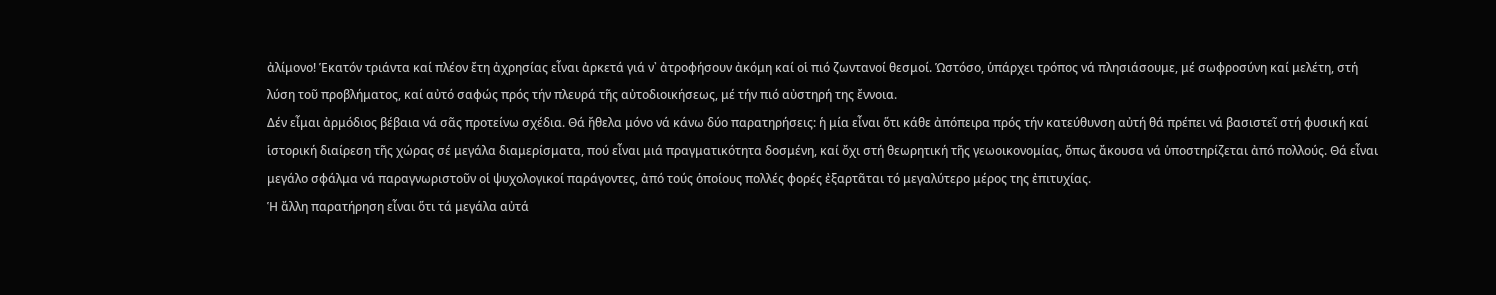ἀλίμονο! Ἑκατόν τριάντα καί πλέον ἔτη ἀχρησίας εἶναι ἀρκετά γιά ν᾿ ἀτροφήσουν ἀκόμη καί οἱ πιό ζωντανοί θεσμοί. Ὡστόσο, ὑπάρχει τρόπος νά πλησιάσουμε, μέ σωφροσύνη καί μελέτη, στή λύση τοῦ προβλήματος, καί αὐτό σαφώς πρός τήν πλευρά τῆς αὐτοδιοικήσεως, μέ τήν πιό αὐστηρή της ἔννοια.
Δέν εἶμαι ἀρμόδιος βέβαια νά σᾶς προτείνω σχέδια. Θά ἤθελα μόνο νά κάνω δύο παρατηρήσεις: ἡ μία εἶναι ὅτι κάθε ἀπόπειρα πρός τήν κατεύθυνση αὐτή θά πρέπει νά βασιστεῖ στή φυσική καί ἱστορική διαίρεση τῆς χώρας σέ μεγάλα διαμερίσματα, πού εἶναι μιά πραγματικότητα δοσμένη, καί ὄχι στή θεωρητική τῆς γεωοικονομίας, ὅπως ἄκουσα νά ὑποστηρίζεται ἀπό πολλούς. Θά εἶναι μεγάλο σφάλμα νά παραγνωριστοῦν οἱ ψυχολογικοί παράγοντες, ἀπό τούς ὁποίους πολλές φορές ἐξαρτᾶται τό μεγαλύτερο μέρος της ἐπιτυχίας.
Ἡ ἄλλη παρατήρηση εἶναι ὅτι τά μεγάλα αὐτά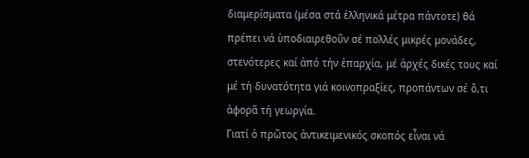διαμερίσματα (μέσα στά ἑλληνικά μέτρα πάντοτε) θά πρέπει νά ὑποδιαιρεθοῦν σέ πολλές μικρές μονάδες, στενότερες καί ἀπό τήν ἐπαρχία, μέ ἀρχές δικές τους καί μέ τή δυνατότητα γιά κοινοπραξίες, προπάντων σέ ὅ,τι ἀφορᾶ τή γεωργία.
Γιατί ὁ πρῶτος ἀντικειμενικός σκοπός εἶναι νά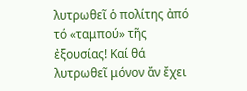λυτρωθεῖ ὁ πολίτης ἀπό τό «ταμπού» τῆς ἐξουσίας! Καί θά λυτρωθεῖ μόνον ἄν ἔχει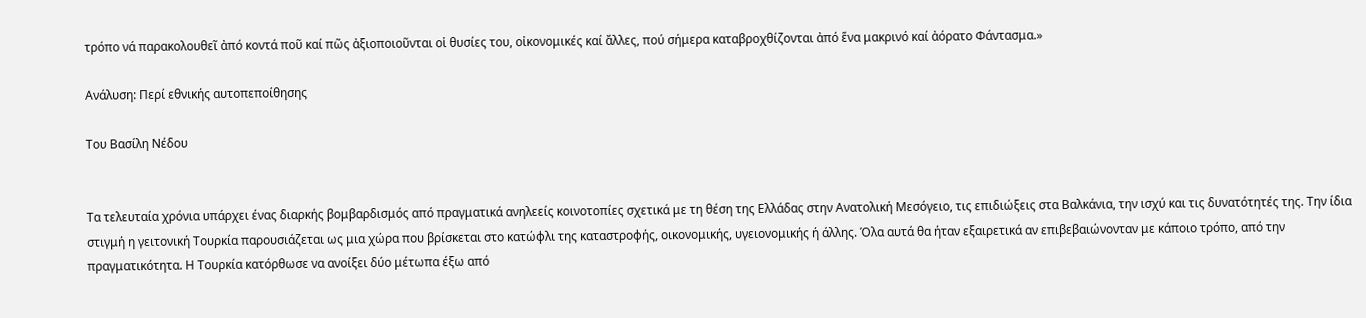τρόπο νά παρακολουθεῖ ἀπό κοντά ποῦ καί πῶς ἀξιοποιοῦνται οἱ θυσίες του, οἰκονομικές καί ἄλλες, πού σήμερα καταβροχθίζονται ἀπό ἕνα μακρινό καί ἀόρατο Φάντασμα.»

Ανάλυση: Περί εθνικής αυτοπεποίθησης

Του Βασίλη Νέδου


Τα τελευταία χρόνια υπάρχει ένας διαρκής βομβαρδισμός από πραγματικά ανηλεείς κοινοτοπίες σχετικά με τη θέση της Ελλάδας στην Ανατολική Μεσόγειο, τις επιδιώξεις στα Βαλκάνια, την ισχύ και τις δυνατότητές της. Την ίδια στιγμή η γειτονική Τουρκία παρουσιάζεται ως μια χώρα που βρίσκεται στο κατώφλι της καταστροφής, οικονομικής, υγειονομικής ή άλλης. Όλα αυτά θα ήταν εξαιρετικά αν επιβεβαιώνονταν με κάποιο τρόπο, από την πραγματικότητα. Η Τουρκία κατόρθωσε να ανοίξει δύο μέτωπα έξω από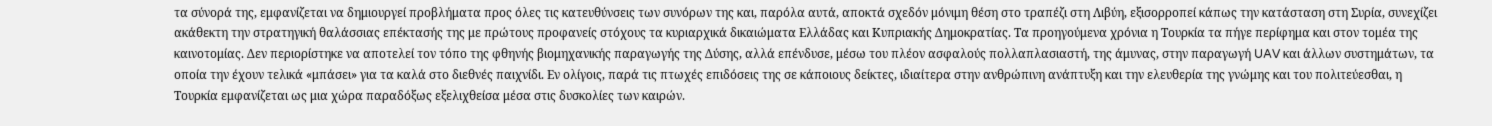τα σύνορά της, εμφανίζεται να δημιουργεί προβλήματα προς όλες τις κατευθύνσεις των συνόρων της και, παρόλα αυτά, αποκτά σχεδόν μόνιμη θέση στο τραπέζι στη Λιβύη, εξισορροπεί κάπως την κατάσταση στη Συρία, συνεχίζει ακάθεκτη την στρατηγική θαλάσσιας επέκτασής της με πρώτους προφανείς στόχους τα κυριαρχικά δικαιώματα Ελλάδας και Κυπριακής Δημοκρατίας. Τα προηγούμενα χρόνια η Τουρκία τα πήγε περίφημα και στον τομέα της καινοτομίας. Δεν περιορίστηκε να αποτελεί τον τόπο της φθηνής βιομηχανικής παραγωγής της Δύσης, αλλά επένδυσε, μέσω του πλέον ασφαλούς πολλαπλασιαστή, της άμυνας, στην παραγωγή UAV και άλλων συστημάτων, τα οποία την έχουν τελικά «μπάσει» για τα καλά στο διεθνές παιχνίδι. Εν ολίγοις, παρά τις πτωχές επιδόσεις της σε κάποιους δείκτες, ιδιαίτερα στην ανθρώπινη ανάπτυξη και την ελευθερία της γνώμης και του πολιτεύεσθαι, η Τουρκία εμφανίζεται ως μια χώρα παραδόξως εξελιχθείσα μέσα στις δυσκολίες των καιρών.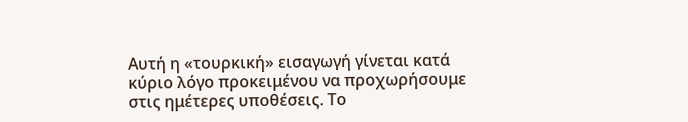Αυτή η «τουρκική» εισαγωγή γίνεται κατά κύριο λόγο προκειμένου να προχωρήσουμε στις ημέτερες υποθέσεις. Το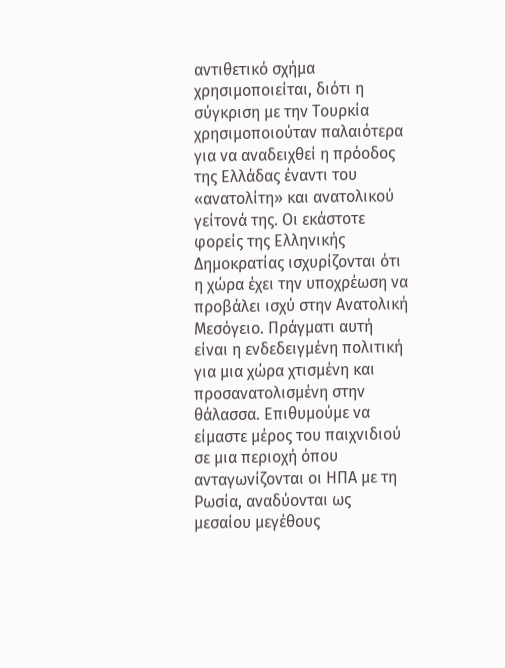αντιθετικό σχήμα χρησιμοποιείται, διότι η σύγκριση με την Τουρκία χρησιμοποιούταν παλαιότερα για να αναδειχθεί η πρόοδος της Ελλάδας έναντι του «ανατολίτη» και ανατολικού γείτονά της. Οι εκάστοτε φορείς της Ελληνικής Δημοκρατίας ισχυρίζονται ότι η χώρα έχει την υποχρέωση να προβάλει ισχύ στην Ανατολική Μεσόγειο. Πράγματι αυτή είναι η ενδεδειγμένη πολιτική για μια χώρα χτισμένη και προσανατολισμένη στην θάλασσα. Επιθυμούμε να είμαστε μέρος του παιχνιδιού σε μια περιοχή όπου ανταγωνίζονται οι ΗΠΑ με τη Ρωσία, αναδύονται ως μεσαίου μεγέθους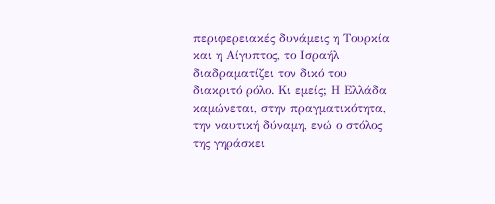περιφερειακές δυνάμεις η Τουρκία και η Αίγυπτος, το Ισραήλ διαδραματίζει τον δικό του διακριτό ρόλο. Κι εμείς; Η Ελλάδα καμώνεται, στην πραγματικότητα, την ναυτική δύναμη, ενώ ο στόλος της γηράσκει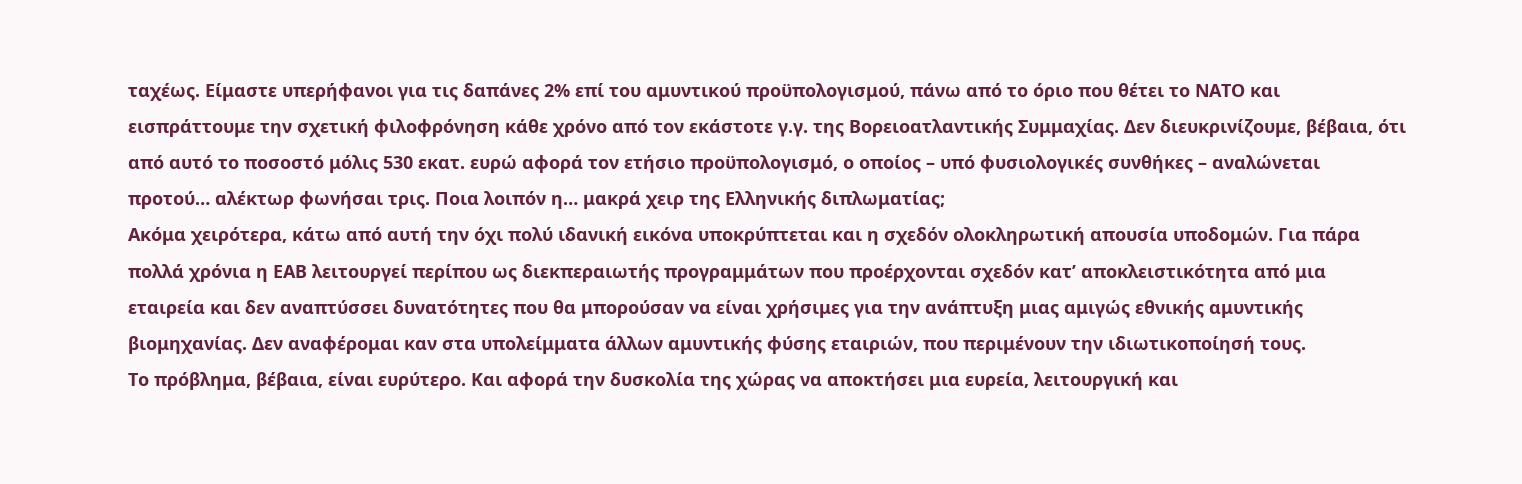ταχέως. Είμαστε υπερήφανοι για τις δαπάνες 2% επί του αμυντικού προϋπολογισμού, πάνω από το όριο που θέτει το ΝΑΤΟ και εισπράττουμε την σχετική φιλοφρόνηση κάθε χρόνο από τον εκάστοτε γ.γ. της Βορειοατλαντικής Συμμαχίας. Δεν διευκρινίζουμε, βέβαια, ότι από αυτό το ποσοστό μόλις 530 εκατ. ευρώ αφορά τον ετήσιο προϋπολογισμό, ο οποίος – υπό φυσιολογικές συνθήκες – αναλώνεται προτού… αλέκτωρ φωνήσαι τρις. Ποια λοιπόν η… μακρά χειρ της Ελληνικής διπλωματίας;
Ακόμα χειρότερα, κάτω από αυτή την όχι πολύ ιδανική εικόνα υποκρύπτεται και η σχεδόν ολοκληρωτική απουσία υποδομών. Για πάρα πολλά χρόνια η ΕΑΒ λειτουργεί περίπου ως διεκπεραιωτής προγραμμάτων που προέρχονται σχεδόν κατ’ αποκλειστικότητα από μια εταιρεία και δεν αναπτύσσει δυνατότητες που θα μπορούσαν να είναι χρήσιμες για την ανάπτυξη μιας αμιγώς εθνικής αμυντικής βιομηχανίας. Δεν αναφέρομαι καν στα υπολείμματα άλλων αμυντικής φύσης εταιριών, που περιμένουν την ιδιωτικοποίησή τους.
Το πρόβλημα, βέβαια, είναι ευρύτερο. Και αφορά την δυσκολία της χώρας να αποκτήσει μια ευρεία, λειτουργική και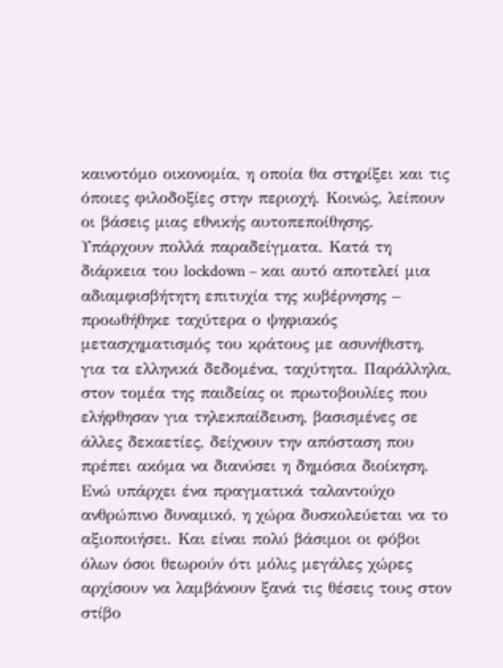καινοτόμο οικονομία, η οποία θα στηρίξει και τις όποιες φιλοδοξίες στην περιοχή. Κοινώς, λείπουν οι βάσεις μιας εθνικής αυτοπεποίθησης. Υπάρχουν πολλά παραδείγματα. Κατά τη διάρκεια του lockdown – και αυτό αποτελεί μια αδιαμφισβήτητη επιτυχία της κυβέρνησης – προωθήθηκε ταχύτερα ο ψηφιακός μετασχηματισμός του κράτους με ασυνήθιστη, για τα ελληνικά δεδομένα, ταχύτητα. Παράλληλα, στον τομέα της παιδείας οι πρωτοβουλίες που ελήφθησαν για τηλεκπαίδευση, βασισμένες σε άλλες δεκαετίες, δείχνουν την απόσταση που πρέπει ακόμα να διανύσει η δημόσια διοίκηση. Ενώ υπάρχει ένα πραγματικά ταλαντούχο ανθρώπινο δυναμικό, η χώρα δυσκολεύεται να το αξιοποιήσει. Και είναι πολύ βάσιμοι οι φόβοι όλων όσοι θεωρούν ότι μόλις μεγάλες χώρες αρχίσουν να λαμβάνουν ξανά τις θέσεις τους στον στίβο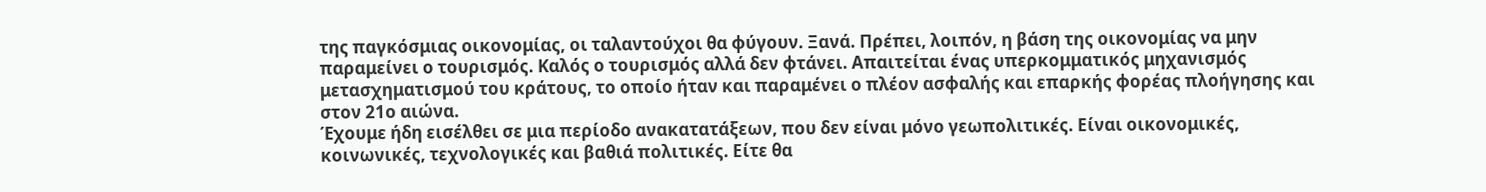της παγκόσμιας οικονομίας, οι ταλαντούχοι θα φύγουν. Ξανά. Πρέπει, λοιπόν, η βάση της οικονομίας να μην παραμείνει ο τουρισμός. Καλός ο τουρισμός αλλά δεν φτάνει. Απαιτείται ένας υπερκομματικός μηχανισμός μετασχηματισμού του κράτους, το οποίο ήταν και παραμένει ο πλέον ασφαλής και επαρκής φορέας πλοήγησης και στον 21ο αιώνα.
Έχουμε ήδη εισέλθει σε μια περίοδο ανακατατάξεων, που δεν είναι μόνο γεωπολιτικές. Είναι οικονομικές, κοινωνικές, τεχνολογικές και βαθιά πολιτικές. Είτε θα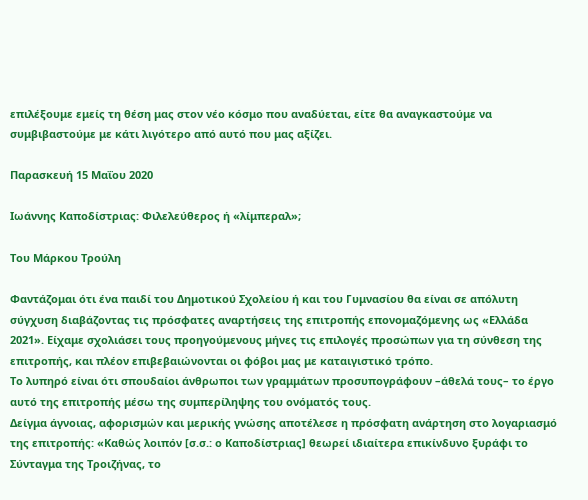επιλέξουμε εμείς τη θέση μας στον νέο κόσμο που αναδύεται, είτε θα αναγκαστούμε να συμβιβαστούμε με κάτι λιγότερο από αυτό που μας αξίζει.

Παρασκευή 15 Μαΐου 2020

Ιωάννης Καποδίστριας: Φιλελεύθερος ή «λίμπεραλ»;

Του Μάρκου Τρούλη

Φαντάζομαι ότι ένα παιδί του Δημοτικού Σχολείου ή και του Γυμνασίου θα είναι σε απόλυτη σύγχυση διαβάζοντας τις πρόσφατες αναρτήσεις της επιτροπής επονομαζόμενης ως «Ελλάδα 2021». Είχαμε σχολιάσει τους προηγούμενους μήνες τις επιλογές προσώπων για τη σύνθεση της επιτροπής, και πλέον επιβεβαιώνονται οι φόβοι μας με καταιγιστικό τρόπο.
Το λυπηρό είναι ότι σπουδαίοι άνθρωποι των γραμμάτων προσυπογράφουν –άθελά τους– το έργο αυτό της επιτροπής μέσω της συμπερίληψης του ονόματός τους.
Δείγμα άγνοιας, αφορισμών και μερικής γνώσης αποτέλεσε η πρόσφατη ανάρτηση στο λογαριασμό της επιτροπής: «Καθώς λοιπόν [σ.σ.: ο Καποδίστριας] θεωρεί ιδιαίτερα επικίνδυνο ξυράφι το Σύνταγμα της Τροιζήνας, το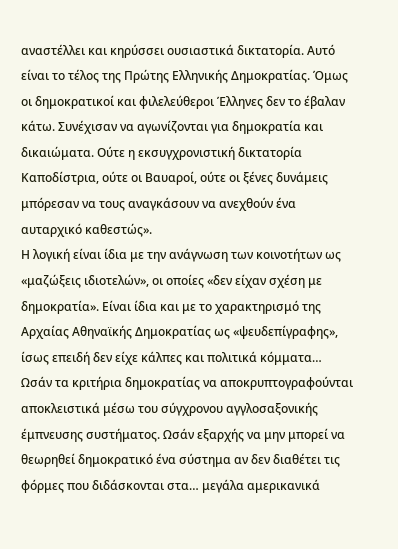αναστέλλει και κηρύσσει ουσιαστικά δικτατορία. Αυτό είναι το τέλος της Πρώτης Ελληνικής Δημοκρατίας. Όμως οι δημοκρατικοί και φιλελεύθεροι Έλληνες δεν το έβαλαν κάτω. Συνέχισαν να αγωνίζονται για δημοκρατία και δικαιώματα. Ούτε η εκσυγχρονιστική δικτατορία Καποδίστρια, ούτε οι Βαυαροί, ούτε οι ξένες δυνάμεις μπόρεσαν να τους αναγκάσουν να ανεχθούν ένα αυταρχικό καθεστώς».
Η λογική είναι ίδια με την ανάγνωση των κοινοτήτων ως «μαζώξεις ιδιοτελών», οι οποίες «δεν είχαν σχέση με δημοκρατία». Είναι ίδια και με το χαρακτηρισμό της Αρχαίας Αθηναϊκής Δημοκρατίας ως «ψευδεπίγραφης», ίσως επειδή δεν είχε κάλπες και πολιτικά κόμματα… Ωσάν τα κριτήρια δημοκρατίας να αποκρυπτογραφούνται αποκλειστικά μέσω του σύγχρονου αγγλοσαξονικής έμπνευσης συστήματος. Ωσάν εξαρχής να μην μπορεί να θεωρηθεί δημοκρατικό ένα σύστημα αν δεν διαθέτει τις φόρμες που διδάσκονται στα… μεγάλα αμερικανικά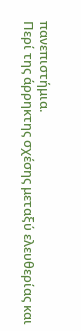πανεπιστήμια.
Περί της άρρηκτης σχέσης μεταξύ ελευθερίας και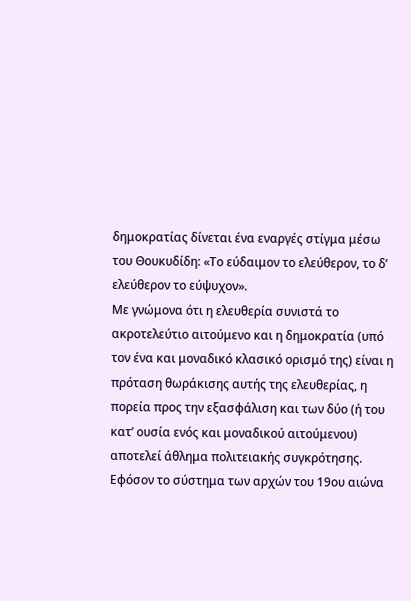δημοκρατίας δίνεται ένα εναργές στίγμα μέσω του Θουκυδίδη: «Το εύδαιμον το ελεύθερον, το δ’ ελεύθερον το εύψυχον».
Με γνώμονα ότι η ελευθερία συνιστά το ακροτελεύτιο αιτούμενο και η δημοκρατία (υπό τον ένα και μοναδικό κλασικό ορισμό της) είναι η πρόταση θωράκισης αυτής της ελευθερίας, η πορεία προς την εξασφάλιση και των δύο (ή του κατ’ ουσία ενός και μοναδικού αιτούμενου) αποτελεί άθλημα πολιτειακής συγκρότησης.
Εφόσον το σύστημα των αρχών του 19ου αιώνα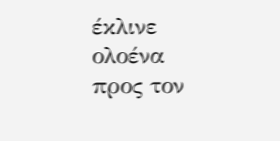έκλινε ολοένα προς τον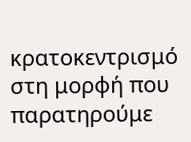κρατοκεντρισμό στη μορφή που παρατηρούμε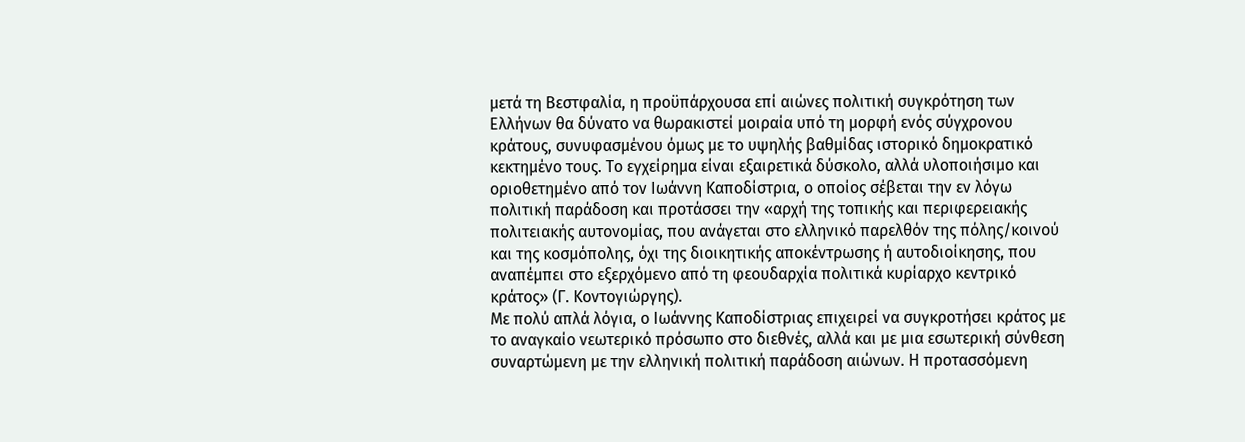μετά τη Βεστφαλία, η προϋπάρχουσα επί αιώνες πολιτική συγκρότηση των Ελλήνων θα δύνατο να θωρακιστεί μοιραία υπό τη μορφή ενός σύγχρονου κράτους, συνυφασμένου όμως με το υψηλής βαθμίδας ιστορικό δημοκρατικό κεκτημένο τους. Το εγχείρημα είναι εξαιρετικά δύσκολο, αλλά υλοποιήσιμο και οριοθετημένο από τον Ιωάννη Καποδίστρια, ο οποίος σέβεται την εν λόγω πολιτική παράδοση και προτάσσει την «αρχή της τοπικής και περιφερειακής πολιτειακής αυτονομίας, που ανάγεται στο ελληνικό παρελθόν της πόλης/κοινού και της κοσμόπολης, όχι της διοικητικής αποκέντρωσης ή αυτοδιοίκησης, που αναπέμπει στο εξερχόμενο από τη φεουδαρχία πολιτικά κυρίαρχο κεντρικό κράτος» (Γ. Κοντογιώργης).
Με πολύ απλά λόγια, ο Ιωάννης Καποδίστριας επιχειρεί να συγκροτήσει κράτος με το αναγκαίο νεωτερικό πρόσωπο στο διεθνές, αλλά και με μια εσωτερική σύνθεση συναρτώμενη με την ελληνική πολιτική παράδοση αιώνων. Η προτασσόμενη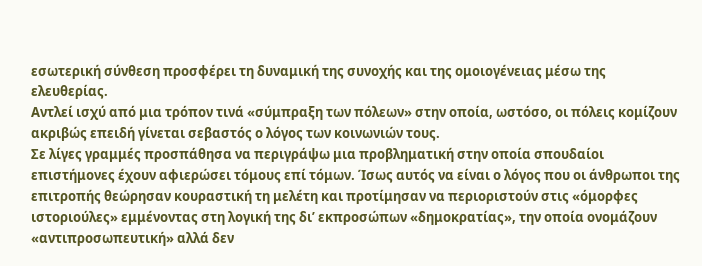εσωτερική σύνθεση προσφέρει τη δυναμική της συνοχής και της ομοιογένειας μέσω της ελευθερίας.
Αντλεί ισχύ από μια τρόπον τινά «σύμπραξη των πόλεων» στην οποία, ωστόσο, οι πόλεις κομίζουν ακριβώς επειδή γίνεται σεβαστός ο λόγος των κοινωνιών τους.
Σε λίγες γραμμές προσπάθησα να περιγράψω μια προβληματική στην οποία σπουδαίοι επιστήμονες έχουν αφιερώσει τόμους επί τόμων. Ίσως αυτός να είναι ο λόγος που οι άνθρωποι της επιτροπής θεώρησαν κουραστική τη μελέτη και προτίμησαν να περιοριστούν στις «όμορφες ιστοριούλες» εμμένοντας στη λογική της δι’ εκπροσώπων «δημοκρατίας», την οποία ονομάζουν «αντιπροσωπευτική» αλλά δεν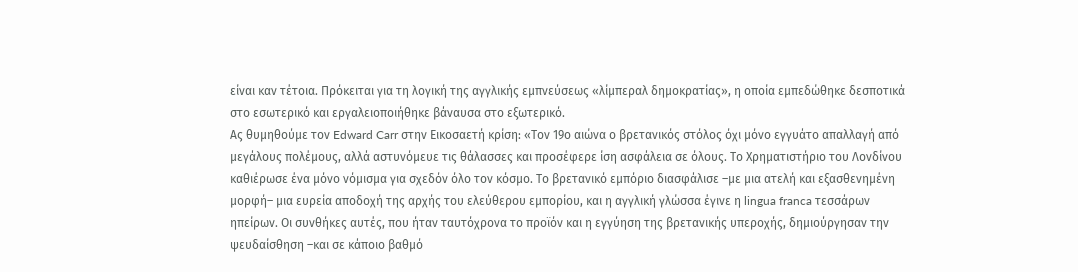είναι καν τέτοια. Πρόκειται για τη λογική της αγγλικής εμπνεύσεως «λίμπεραλ δημοκρατίας», η οποία εμπεδώθηκε δεσποτικά στο εσωτερικό και εργαλειοποιήθηκε βάναυσα στο εξωτερικό.
Ας θυμηθούμε τον Edward Carr στην Εικοσαετή κρίση: «Τον 19ο αιώνα ο βρετανικός στόλος όχι μόνο εγγυάτο απαλλαγή από μεγάλους πολέμους, αλλά αστυνόμευε τις θάλασσες και προσέφερε ίση ασφάλεια σε όλους. Το Χρηματιστήριο του Λονδίνου καθιέρωσε ένα μόνο νόμισμα για σχεδόν όλο τον κόσμο. Το βρετανικό εμπόριο διασφάλισε –με μια ατελή και εξασθενημένη μορφή– μια ευρεία αποδοχή της αρχής του ελεύθερου εμπορίου, και η αγγλική γλώσσα έγινε η lingua franca τεσσάρων ηπείρων. Οι συνθήκες αυτές, που ήταν ταυτόχρονα το προϊόν και η εγγύηση της βρετανικής υπεροχής, δημιούργησαν την ψευδαίσθηση –και σε κάποιο βαθμό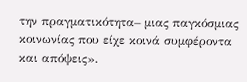την πραγματικότητα– μιας παγκόσμιας κοινωνίας που είχε κοινά συμφέροντα και απόψεις».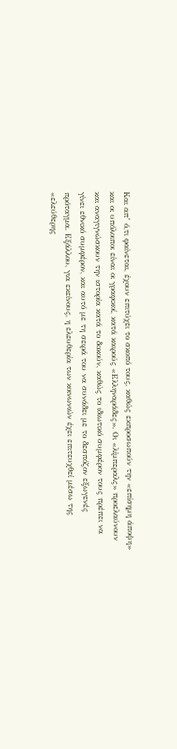Και απ’ ό,τι φαίνεται, έχουν επιτύχει το σκοπό τους, καθώς εκπροσωπούν την «επίσημη άποψη» και οι υπόλοιποι είναι οι γραφικοί, κατά καιρούς «Ελληναράδες». Οι «λίμπεραλς» προελαύνουν και αναγιγνώσκουν την ιστορία κατά το δοκούν, καθώς το ιδιωτικό συμφέρον τους πρέπει να γίνει εθνικό συμφέρον, και αυτό με τη σειρά του να συνάδει με το δεσπόζον εξωγενές πρόταγμα. Εξάλλου, για εκείνους, η ελευθερία των κοινωνιών έχει επιτευχθεί μέσω της «ελεύθερης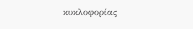κυκλοφορίας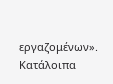εργαζομένων». Κατάλοιπα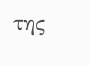της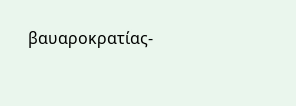βαυαροκρατίας-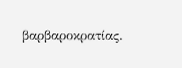βαρβαροκρατίας.